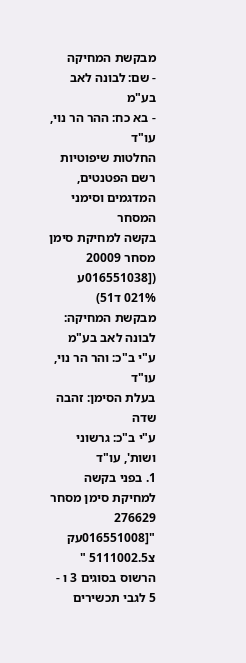מבקשת המחיקה
- שם: לבונה לאב בע"מ
- בא כח: ההר הר נוי, עו"ד
החלטות שיפוטיות
רשם הפטנטים, המדגמים וסימני המסחר
בקשה למחיקת סימן מסחר 20009
([016551038ע 021% ד51)
מבקשת המחיקה: לבונה לאב בע"מ ע"י ב"כ: והר הר נוי, עו"ד
בעלת הסימן: זהבה שדה
ע"י ב"כ: גרשוני ושות', עו"ד
1. בפני בקשה למחיקת סימן מסחר 276629 "[016551008עק צ5111002.5 " הרשוס בסוגים 3 ו - 5 לגבי תכשירים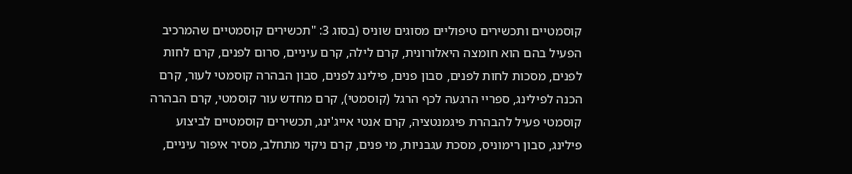קוסמטיים ותכשירים טיפוליים מסוגים שוניס (בסוג 3: "תכשירים קוסמטיים שהמרכיב הפעיל בהם הוא חומצה היאלורונית, קרם לילה, קרם עיניים, סרום לפנים, קרם לחות לפנים, מסכות לחות לפנים, סבון פנים, פילינג לפנים, סבון הבהרה קוסמטי לעור, קרם הכנה לפילינג, ספריי הרגעה לכף הרגל (קוסמטי), קרם מחדש עור קוסמטי, קרם הבהרה קוסמטי פעיל להבהרת פיגמנטציה, קרם אנטי אייג'ינג, תכשירים קוסמטיים לביצוע פילינג, סבון רימוניס, מסכת עגבניות, מי פנים, קרם ניקוי מתחלב, מסיר איפור עיניים,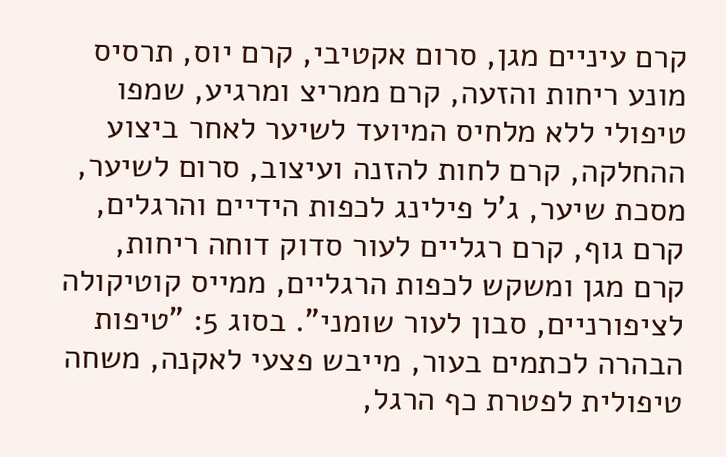קרם עיניים מגן, סרום אקטיבי, קרם יוס, תרסיס מונע ריחות והזעה, קרם ממריצ ומרגיע, שמפו טיפולי ללא מלחיס המיועד לשיער לאחר ביצוע ההחלקה, קרם לחות להזנה ועיצוב, סרום לשיער, מסכת שיער, ג'ל פילינג לכפות הידיים והרגלים, קרם גוף, קרם רגליים לעור סדוק דוחה ריחות, קרם מגן ומשקש לכפות הרגליים, ממייס קוטיקולה לציפורניים, סבון לעור שומני". בסוג 5: "טיפות הבהרה לכתמים בעור, מייבש פצעי לאקנה, משחה טיפולית לפטרת כף הרגל,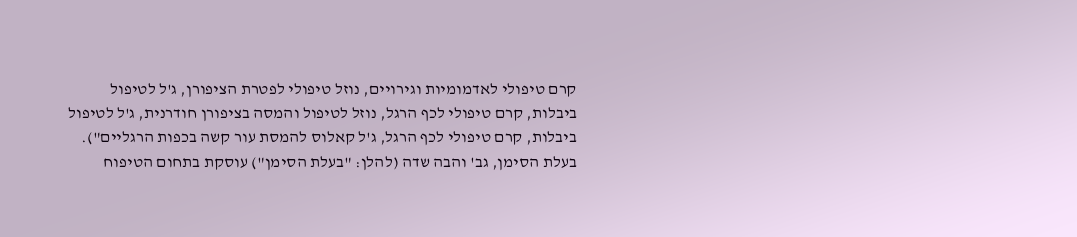קרם טיפולי לאדמומיות וגירויים, נוזל טיפולי לפטרת הציפורן, ג'ל לטיפול ביבלות, קרם טיפולי לכף הרגל, נוזל לטיפול והמסה בציפורן חודרנית, ג'ל לטיפול ביבלות, קרם טיפולי לכף הרגל, ג'ל קאלוס להמסת עור קשה בכפות הרגליים").
בעלת הסימן, גב' והבה שדה (להלן: "בעלת הסימן") עוסקת בתחום הטיפוח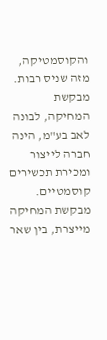והקוסמטיקה, מזה שניס רבות.
מבקשת המחיקה, לבונה לאב בע"מ, הינה חברה לייצור ומכירת תכשירים קוסמטיים. מבקשת המחיקה מייצרת, בין שאר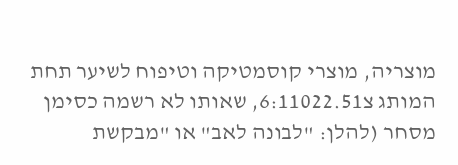מוצריה, מוצרי קוסמטיקה וטיפוח לשיער תחת המותג צ6:11022.51, שאותו לא רשמה כסימן מסחר (להלן: "לבונה לאב" או "מבקשת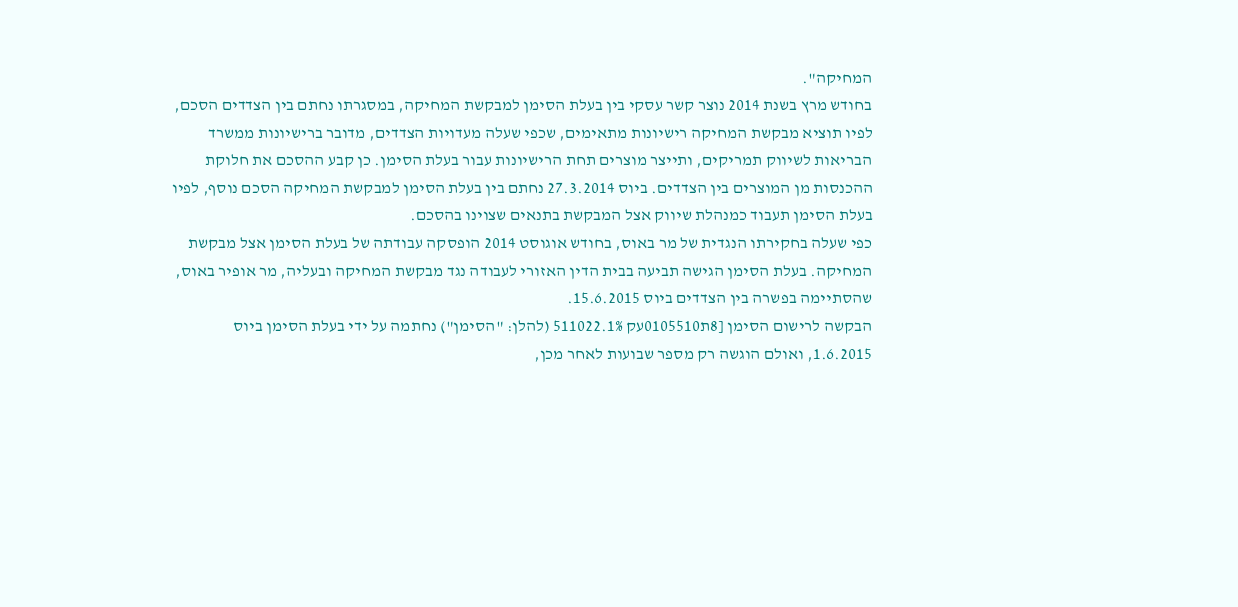המחיקה".
בחודש מרץ בשנת 2014 נוצר קשר עסקי בין בעלת הסימן למבקשת המחיקה, במסגרתו נחתם בין הצדדים הסכם, לפיו תוציא מבקשת המחיקה רישיונות מתאימים, שכפי שעלה מעדויות הצדדים, מדובר ברישיונות ממשרד הבריאות לשיווק תמריקים, ותייצר מוצרים תחת הרישיונות עבור בעלת הסימן. כן קבע ההסכם את חלוקת ההכנסות מן המוצרים בין הצדדים. ביוס 27.3.2014 נחתם בין בעלת הסימן למבקשת המחיקה הסכם נוסף, לפיו בעלת הסימן תעבוד כמנהלת שיווק אצל המבקשת בתנאים שצוינו בהסכם.
כפי שעלה בחקירתו הנגדית של מר באוס, בחודש אוגוסט 2014 הופסקה עבודתה של בעלת הסימן אצל מבקשת המחיקה. בעלת הסימן הגישה תביעה בבית הדין האזורי לעבודה נגד מבקשת המחיקה ובעליה, מר אופיר באוס, שהסתיימה בפשרה בין הצדדים ביוס 15.6.2015.
הבקשה לרישום הסימן [8ת0105510עק 511022.1% (להלן: "הסימן") נחתמה על ידי בעלת הסימן ביוס 1.6.2015, ואולם הוגשה רק מספר שבועות לאחר מכן,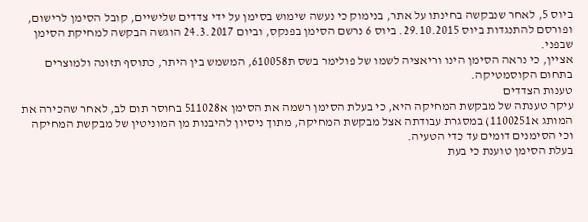ביוס 5, לאחר שנבקשה בחינתו על אתר, בנימוק כי נעשה שימוש בסימן על ידי צדדים שלישיים, קובל הסימן לרישום, ופורסם להתנגדות ביוס 29.10.2015. ביוס 6 נרשם הסימן בפנקס, וביום 24.3.2017 הוגשה הבקשה למחיקת הסימן שבפני.
אציין, כי נראה הסימן הינו וריאציה לשמו של פולימר בשס ת610058, המשמש בין היתר, כתוסף תזונה ולמוצרים בתחום הקוסמטיקה.
טענות הצדדים
עיקר טענתה של מבקשת המחיקה היא, כי בעלת הסימן רשמה את הסימן א511028 בחוסר תום לב, לאחר שהכירה את המותג א1100251) במסגרת עבודתה אצל מבקשת המחיקה, מתוך ניסיון להיבנות מן המוניטין של מבקשת המחיקה וכי הסימנים דומים עד כדי הטעיה.
בעלת הסימן טוענת כי בעת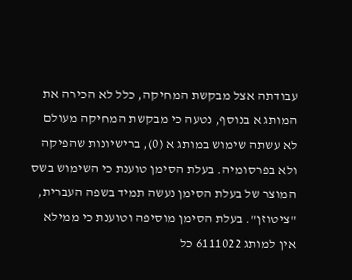עבודתה אצל מבקשת המחיקה, כלל לא הכירה את המותג א בנוסף, נטעה כי מבקשת המחיקה מעולם לא עשתה שימוש במותג א (0), ברישיונות שהפיקה ולא בפרסומיה. בעלת הסימן טוענת כי השימוש בשס המוצר של בעלת הסימן נעשה תמיד בשפה העברית, "ציטוזן". בעלת הסימן מוסיפה וטוענת כי ממילא אין למותג 6111022 כל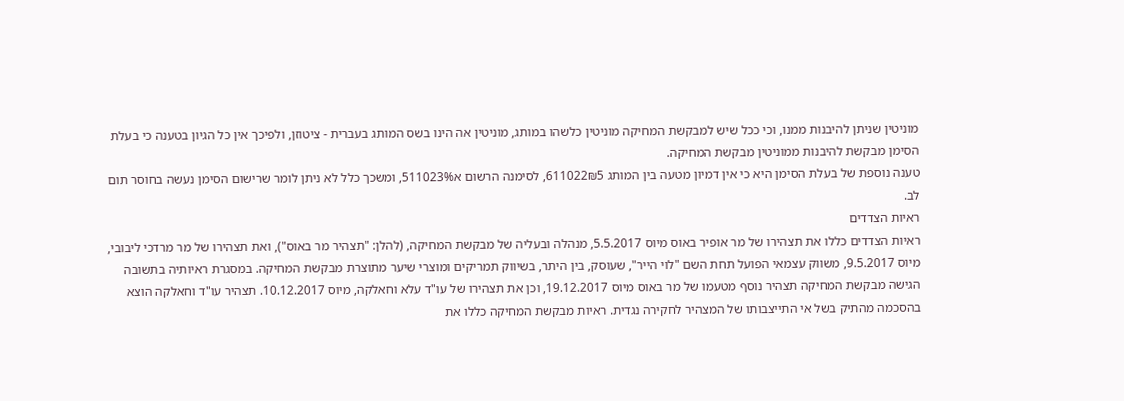מוניטין שניתן להיבנות ממנו, וכי ככל שיש למבקשת המחיקה מוניטין כלשהו במותג, מוניטין אה הינו בשס המותג בעברית - ציטוזן, ולפיכך אין כל הגיון בטענה כי בעלת הסימן מבקשת להיבנות ממוניטין מבקשת המחיקה.
טענה נוספת של בעלת הסימן היא כי אין דמיון מטעה בין המותג 611022₪5, לסימנה הרשום א511023%, ומשכך כלל לא ניתן לומר שרישום הסימן נעשה בחוסר תום לב.
ראיות הצדדים
ראיות הצדדים כללו את תצהירו של מר אופיר באוס מיוס 5.5.2017, מנהלה ובעליה של מבקשת המחיקה, (להלן: "תצהיר מר באוס"), ואת תצהירו של מר מרדכי ליבובי, מיוס 9.5.2017, משווק עצמאי הפועל תחת השם "לוי הייר", שעוסק, בין היתר, בשיווק תמריקים ומוצרי שיער מתוצרת מבקשת המחיקה. במסגרת ראיותיה בתשובה הגישה מבקשת המחיקה תצהיר נוסף מטעמו של מר באוס מיוס 19.12.2017, וכן את תצהירו של עו"ד עלא וחאלקה, מיוס 10.12.2017. תצהיר עו"ד וחאלקה הוצא בהסכמה מהתיק בשל אי התייצבותו של המצהיר לחקירה נגדית. ראיות מבקשת המחיקה כללו את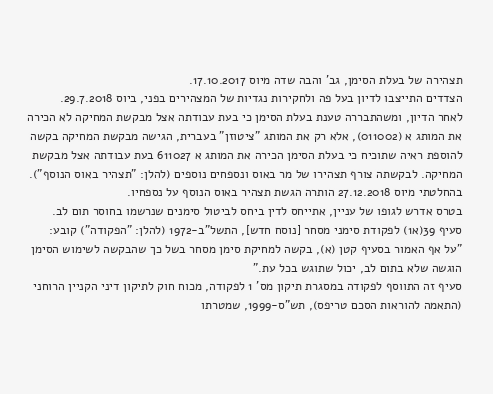תצהירה של בעלת הסימן, גב' והבה שדה מיוס 17.10.2017.
הצדדים התייצבו לדיון בעל פה ולחקירות נגדיות של המצהירים בפני, ביוס 29.7.2018.
לאחר הדיון, ומשהתבררה טענת בעלת הסימן כי בעת עבודתה אצל מבקשת המחיקה לא הכירה את המותג א (011002), אלא רק את המותג "ציטוזן" בעברית, הגישה מבקשת המחיקה בקשה להוספת ראיה שתוכיח כי בעלת הסימן הכירה את המותג א 611027 בעת עבודתה אצל מבקשת המחיקה. לבקשתה צורף תצהירו של מר באוס ונספחים נוספים (להלן: "תצהיר באוס הנוסף").
בהחלטתי מיוס 27.12.2018 הותרה הגשת תצהיר באוס הנוסף על נספחיו.
בטרס אדרש לגופו של עניין, אתייחס לדין ביחס לביטול סימנים שנרשמו בחוסר תום לב.
סעיף 39(א1) לפקודת סימני מסחר [נוסח חדש], התשל"ב-1972 (להלן: "הפקודה") קובע:
"על אף האמור בסעיף קטן (א), בקשה למחיקת סימן מסחר בשל כך שהבקשה לשימוש הסימן הוגשה שלא בתום לב, יכול שתוגש בכל עת."
סעיף זה התווסף לפקודה במסגרת תיקון מס' 1 לפקודה, מכוח חוק לתיקון דיני הקניין הרוחני (התאמה להוראות הסכם טריפס), תש"ס-1999, שמטרתו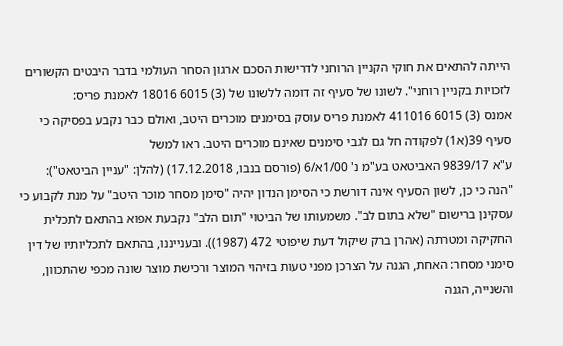הייתה להתאים את חוקי הקניין הרוחני לדרישות הסכם ארגון הסחר העולמי בדבר היבטים הקשורים
לזכויות בקניין רוחני". לשונו של סעיף זה דומה ללשונו של (3) 6015 18016 לאמנת פריס:
אמנס (3) 6015 411016 לאמנת פריס עוסק בסימנים מוכרים היטב, ואולם כבר נקבע בפסיקה כי סעיף 39(א1) לפקודה חל גם לגבי סימנים שאינם מוכרים היטב. ראו למשל
ע"א 9839/17 האביטאט בע"מ נ' 1/00א/6 (פורסם בנבו, 17.12.2018) (להלן: "עניין הביטאט"):
"הנה כי כן, לשון הסעיף אינה דורשת כי הסימן הנדון יהיה "סימן מסחר מוכר היטב" על מנת לקבוע כי עסקינן ברישום "שלא בתום לב". משמעותו של הביטוי "תום הלב" נקבעת אפוא בהתאם לתכלית החקיקה ומטרתה (אהרן ברק שיקול דעת שיפוטי 472 (1987)). ובענייננו, בהתאם לתכליותיו של דין סימני מסחר: האחת, הגנה על הצרכן מפני טעות בזיהוי המוצר ורכישת מוצר שונה מכפי שהתכוון, והשנייה, הגנה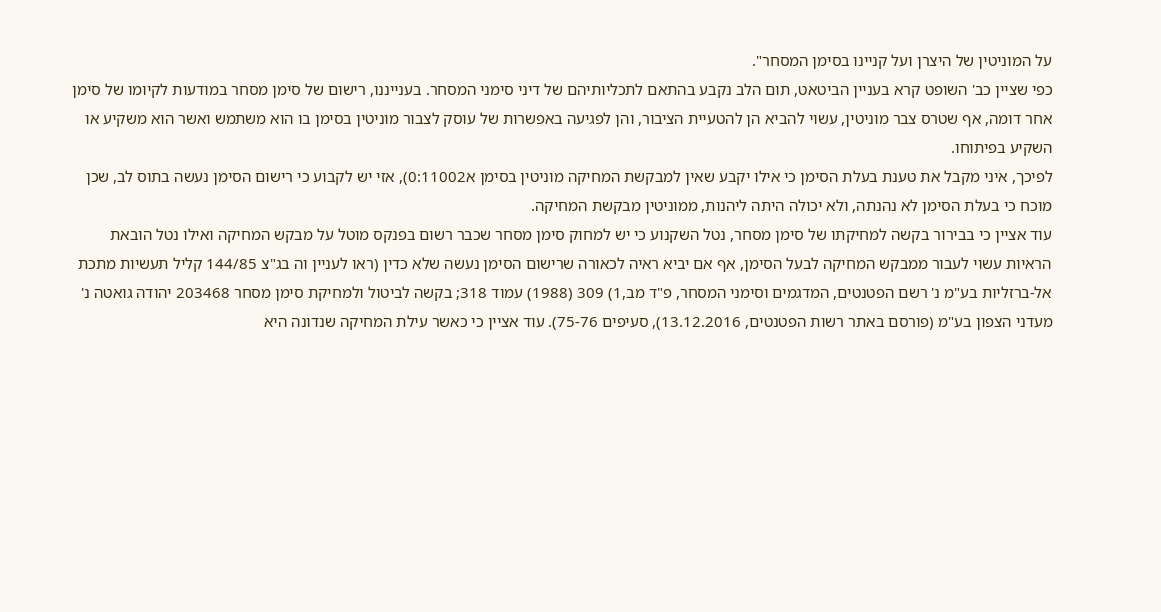על המוניטין של היצרן ועל קניינו בסימן המסחר".
כפי שציין כב' השופט קרא בעניין הביטאט, תום הלב נקבע בהתאם לתכליותיהם של דיני סימני המסחר. בענייננו, רישום של סימן מסחר במודעות לקיומו של סימן אחר דומה, אף שטרס צבר מוניטין, עשוי להביא הן להטעיית הציבור, והן לפגיעה באפשרות של עוסק לצבור מוניטין בסימן בו הוא משתמש ואשר הוא משקיע או השקיע בפיתוחו.
לפיכך, איני מקבל את טענת בעלת הסימן כי אילו יקבע שאין למבקשת המחיקה מוניטין בסימן א0:11002), אזי יש לקבוע כי רישום הסימן נעשה בתוס לב, שכן מוכח כי בעלת הסימן לא נהנתה, ולא יכולה היתה ליהנות, ממוניטין מבקשת המחיקה.
עוד אציין כי בבירור בקשה למחיקתו של סימן מסחר, נטל השקנוע כי יש למחוק סימן מסחר שכבר רשום בפנקס מוטל על מבקש המחיקה ואילו נטל הובאת הראיות עשוי לעבור ממבקש המחיקה לבעל הסימן, אף אם יביא ראיה לכאורה שרישום הסימן נעשה שלא כדין (ראו לעניין וה בג"צ 144/85 קליל תעשיות מתכת אל-ברזליות בע"מ נ' רשם הפטנטים, המדגמים וסימני המסחר, פ"ד מב,1) 309 (1988) עמוד 318; בקשה לביטול ולמחיקת סימן מסחר 203468 יהודה גואטה נ' מעדני הצפון בע"מ (פורסם באתר רשות הפטנטים, 13.12.2016), סעיפים 75-76). עוד אציין כי כאשר עילת המחיקה שנדונה היא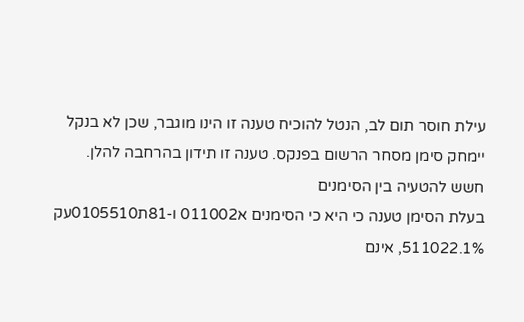עילת חוסר תום לב, הנטל להוכיח טענה זו הינו מוגבר, שכן לא בנקל יימחק סימן מסחר הרשום בפנקס. טענה זו תידון בהרחבה להלן.
חשש להטעיה בין הסימנים
בעלת הסימן טענה כי היא כי הסימנים א011002 ו-81ת0105510עק 511022.1%, אינם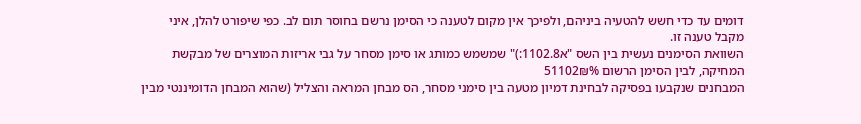דומים עד כדי חשש להטעיה ביניהם, ולפיכך אין מקום לטענה כי הסימן נרשם בחוסר תום לב. כפי שיפורט להלן, איני מקבל טענה זו.
השוואת הסימנים נעשית בין השס "א1102.8:)" שמשמש כמותג או סימן מסחר על גבי אריזות המוצרים של מבקשת המחיקה, לבין הסימן הרשום 51102₪%
המבחנים שנקבעו בפסיקה לבחינת דמיון מטעה בין סימני מסחר, הס מבחן המראה והצליל (שהוא המבחן הדומיננטי מבין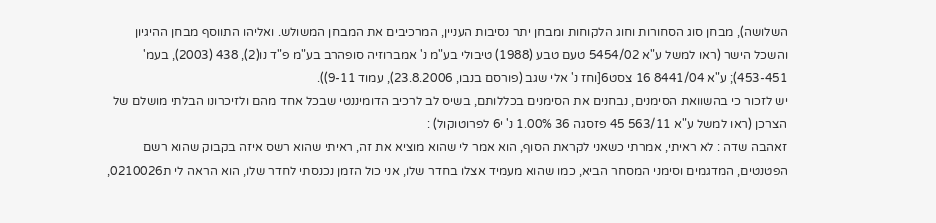השלושה), מבחן סוג הסחורות וחוג הלקוחות ומבחן יתר נסיבות העניין, המרכיבים את המבחן המשולש. ואליהו התווסף מבחן ההיגיון והשכל הישר (ראו למשל ע"א 5454/02 טעם טבע (1988) טיבולי בע"מ נ' אמברוזיה סופהרב בע"מ פ"ד נו(2), 438 (2003), בעמ' 453-451); ע"א 8441/04 16 צסט6[וחז נ' אלי שגב (פורסם בנבו, 23.8.2006), עמוד 9-11)).
יש לזכור כי בהשוואת הסימנים, נבחנים את הסימנים בכללותם, בשיס לב לרכיב הדומיננטי שבכל אחד מהם ולזיכרונו הבלתי מושלם של הצרכן (ראו למשל ע"א 563/11 45 פזסגה 36 1.00% נ' י6 לפרוטוקול) :
זאהבה שדה : לא ראיתי, אמרתי כשאני לקראת הסוף, הוא אמר לי שהוא מוציא את זה, ראיתי שהוא רשס איזה בקבוק שהוא רשם הפטנטים, המדגמים וסימני המסחר הביא, כמו שהוא מעמיד אצלו בחדר שלו, אני כול הזמן נכנסתי לחדר שלו, הוא הראה לי ת0210026,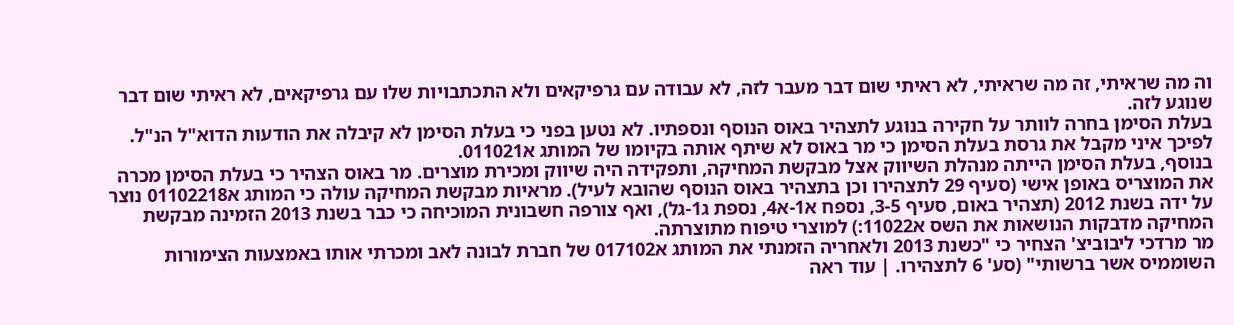וה מה שראיתי, זה מה שראיתי, לא ראיתי שום דבר מעבר לזה, לא עבודה עם גרפיקאים ולא התכתבויות שלו עם גרפיקאים, לא ראיתי שום דבר שנוגע לזה.
בעלת הסימן בחרה לוותר על חקירה בנוגע לתצהיר באוס הנוסף ונספתיו. לא נטען בפני כי בעלת הסימן לא קיבלה את הודעות הדוא"ל הנ"ל. לפיכך איני מקבל את גרסת בעלת הסימן כי מר באוס לא שיתף אותה בקיומו של המותג א011021.
בנוסף, בעלת הסימן הייתה מנהלת השיווק אצל מבקשת המחיקה, ותפקידה היה שיווק ומכירת מוצרים. מר באוס הצהיר כי בעלת הסימן מכרה את המוצריס באופן אישי (סעיף 29 לתצהירו וכן בתצהיר באוס הנוסף שהובא לעיל). מראיות מבקשת המחיקה עולה כי המותג א01102218 נוצר על ידה בשנת 2012 (תצהיר באום, סעיף 3-5, נספח א1-א4, נספת ג1-גל), ואף צורפה חשבונית המוכיחה כי כבר בשנת 2013 הזמינה מבקשת המחיקה מדבקות הנושאות את השס א11022:) למוצרי טיפוח מתוצרתה.
מר מרדכי ליבוביצ' הצחיר כי "כשנת 2013 ולאחריה הזמנתי את המותג א017102 של חברת לבונה לאב ומכרתי אותו באמצעות הצימורות השוממיס אשר ברשותי" (סע' 6 לתצהירו. | עוד ראה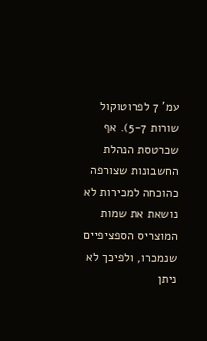עמ' 7 לפרוטוקול שורות 5-7). אף שכרטסת הנהלת החשבונות שצורפה כהוכחה למכירות לא נושאת את שמות המוצריס הספציפיים שנמכרו, ולפיכך לא ניתן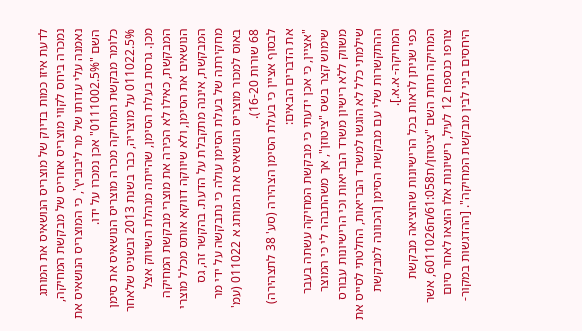לדעת איזו כמות בדיוק של מוצריס הנושאיס את המותג נמכרה ביחס לקווי מוצריס אחריס של מבקשת המחיקה, נאמנה עלי עדותו של מר ליבוביץ', כי המוצריס הנושאיס את השם "0111002.5%" אכן נמכרו על ידו.
כלומר מבקשת המחיקה מכרה מוצריס הנושאיס את סימן 011022.5% על מוצריה, כבר בשנת 2013 ובשניס שלאחר מכן. גרסת בעלת הסימן, שהייתה מנהלת השיווק אצל המבקשת, כאילו לא הכירה את מוצרי מבקשת המחיקה הנושאים את הסימן, ולא שיווקה דווקא אותס מכלל מוצרי המבקשת, איננה מתקבלת על הדעת. בהקשר זה, גס מחקירתה של בעלת הסימן עולה כי נתבקשה על ידי מר באוס למכור מוצריס הנושאיס את המותג א 011022 (עמ' 68 שורות 16-20).
לבסוף אציין כי בעלת הסימן הצהירה (סע' 38 לתצהירה) את הדברים הבאים:
"אציין, כי אכן ידעתי כי מבקשת המחיקה עשתה בעבר שימוש קצר בשס "ציטוזן", אך משהתבהר לי כי המוצר משווק ללא רישיון משרד הבריאות וכי הרישיונות עבורס שילמתי כלל לא הוגשו למשרד הבריאות, החלטתי לסייס את ההתקשרות שלי עם מבקשת הסימן [הכוונה למבקשת המחיקה- א.א.].
כפי שניתן לראות בכל הרישיונות שהוציאה מבקשת המחיקה תחת השם "ציטוזן/ת61:058/ח6011026, אשר צורפו כנספח 12 לעיל, רישיונות אלו הוצאו לאחר סיום היחסים ביני לבין מבקשת המחיקה". [ההדגשות במקור-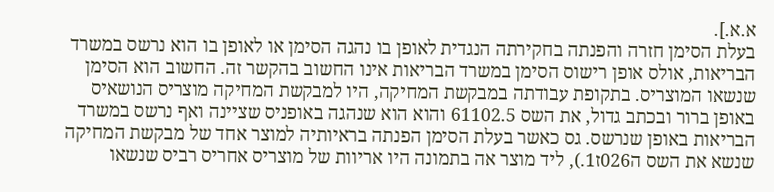א.א.].
בעלת הסימן חזרה והפנתה בחקירתה הנגדית לאופן בו נהגה הסימן או לאופן בו הוא נרשס במשרד הבריאות, אולס אופן רישוס הסימן במשרד הבריאות אינו החשוב בהקשר זה. החשוב הוא הסימן שנשאו המוצריס. בתקופת עבודתה במבקשת המחיקה, היו למבקשת המחיקה מוצריס הנושאיס באופן ברור ובכתב גדול, את השס 61102.5 והוא הוא שנהגה באופניס שציינה ואף נרשס במשרד הבריאות באופן שנרשס. גס כאשר בעלת הסימן הפנתה בראיותיה למוצר אחד של מבקשת המחיקה שנשא את השס ה026ז1.), ליד מוצר אה בתמונה היו אריוות של מוצריס אחריס רביס שנשאו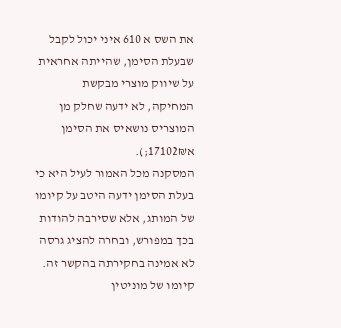את השס א 610 איני יכול לקבל שבעלת הסימן, שהייתה אחראית על שיווק מוצרי מבקשת המחיקה, לא ידעה שחלק מן המוצריס נושאיס את הסימן א17102₪;).
המסקנה מכל האמור לעיל היא כי בעלת הסימן ידעה היטב על קיומו של המותג, אלא שסירבה להודות בכך במפורש, ובחרה להציג גרסה לא אמינה בחקירתה בהקשר זה.
קיומו של מוניטין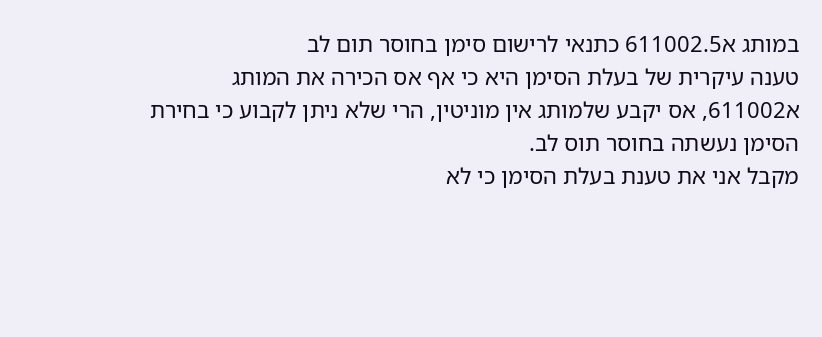במותג א611002.5 כתנאי לרישום סימן בחוסר תום לב
טענה עיקרית של בעלת הסימן היא כי אף אס הכירה את המותג א611002, אס יקבע שלמותג אין מוניטין, הרי שלא ניתן לקבוע כי בחירת הסימן נעשתה בחוסר תוס לב.
מקבל אני את טענת בעלת הסימן כי לא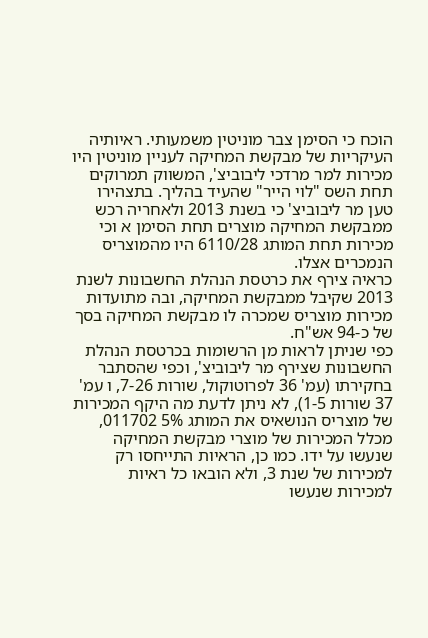הוכח כי הסימן צבר מוניטין משמעותי. ראיותיה העיקריות של מבקשת המחיקה לעניין מוניטין היו מכירות למר מרדכי ליבוביצ', המשווק תמרוקים תחת השס "לוי הייר" שהעיד בהליך. בתצהירו טען מר ליבוביצ' כי בשנת 2013 ולאחריה רכש ממבקשת המחיקה מוצרים תחת הסימן א וכי מכירות תחת המותג 6110/28 היו מהמוצריס הנמכרים אצלו.
כראיה צירף את כרטסת הנהלת החשבונות לשנת 2013 שקיבל ממבקשת המחיקה, ובה מתועדות מכירות מוצריס שמכרה לו מבקשת המחיקה בסך של כ-94 אש"ח.
כפי שניתן לראות מן הרשומות בכרטסת הנהלת החשבונות שצירף מר ליבוביצ', וכפי שהסתבר בחקירתו (עמ' 36 לפרוטוקול, שורות 7-26, ו עמ' 37 שורות 1-5), לא ניתן לדעת מה היקף המכירות של מוצריס הנושאיס את המותג 5% 011702, מכלל המכירות של מוצרי מבקשת המחיקה שנעשו על ידו. כמו כן, הראיות התייחסו רק למכירות של שנת 3, ולא הובאו כל ראיות למכירות שנעשו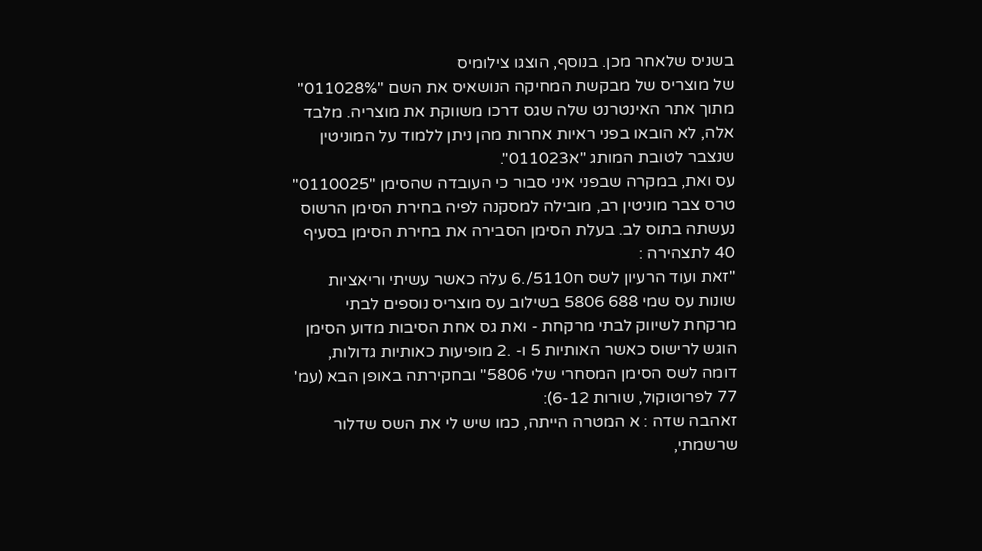בשניס שלאחר מכן. בנוסף, הוצגו צילומיס
של מוצריס של מבקשת המחיקה הנושאיס את השם "011028%" מתוך אתר האינטרנט שלה שגס דרכו משווקת את מוצריה. מלבד אלה, לא הובאו בפני ראיות אחרות מהן ניתן ללמוד על המוניטין שנצבר לטובת המותג "א011023".
עס ואת, במקרה שבפני איני סבור כי העובדה שהסימן "0110025" טרס צבר מוניטין רב, מובילה למסקנה לפיה בחירת הסימן הרשוס נעשתה בתוס לב. בעלת הסימן הסבירה את בחירת הסימן בסעיף 40 לתצהירה :
"זאת ועוד הרעיון לשס ח5110/.6 עלה כאשר עשיתי וריאציות שונות עס שמי 688 5806 בשילוב עס מוצריס נוספים לבתי מרקחת לשיווק לבתי מרקחת - ואת גס אחת הסיבות מדוע הסימן הוגש לרישוס כאשר האותיות 5 ו- .2 מופיעות כאותיות גדולות, דומה לשס הסימן המסחרי שלי 5806" ובחקירתה באופן הבא (עמ' 77 לפרוטוקול, שורות 6-12):
זאהבה שדה : א המטרה הייתה, כמו שיש לי את השס שדלור שרשמתי,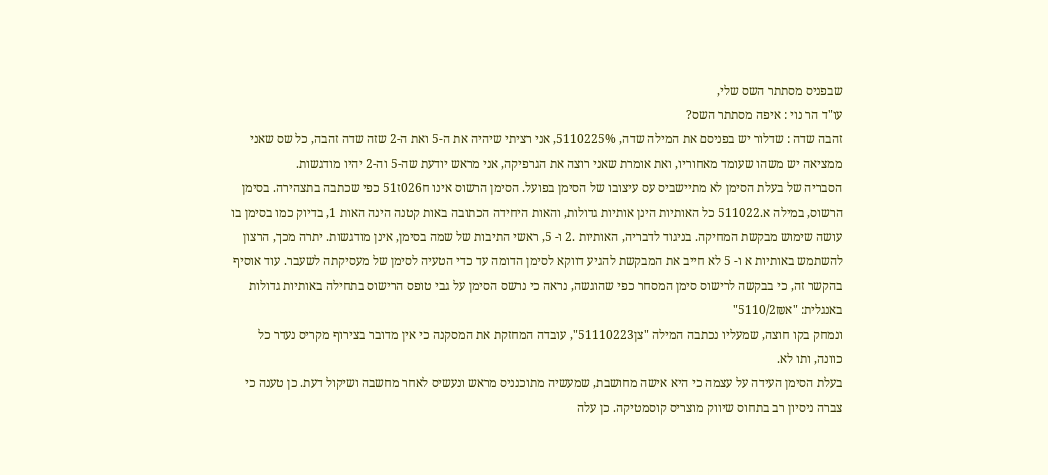שבפניס מסתתר השס שלי,
עו"ד הר נוי : איפה מסתתר השס?
זהבה שדה : שדלור יש בפניסם את המילה שדה, 5110225%, אני רציתי שיהיה את ה-5 ואת ה-2 שזה שדה זהבה, כל שס שאני ממציאה יש משהו שעומד מאחוריו, ואת אומרת שאני רוצה את הגרפיקה, אני מראש יודעת שה-5 וה-2 יהיו מודגשות.
הסבריה של בעלת הסימן לא מתיישביס עס עיצובו של הסימן בפועל. הסימן הרשוס אינו ח026ז51 כפי שכתבה בתצהירה. בסימן הרשוס, במילה א.511022 כל האותיות הינן אותיות גדולות, והאות היחידה הכתובה באות קטנה הינה האות 1, בדיוק כמו בסימן בו עושה שימוש מבקשת המחיקה. בניגוד לדבריה, האותיות .2 ו- 5, ראשי התיבות של שמה בסימן, אינן מודגשות. יתרה מכך, הרצון להשתמש באותיות א ו- 5 לא חייב את המבקשת להגיע דווקא לסימן הדומה עד כדי הטעיה לסימן של מעסיקתה לשעבר. עוד אוסיף בהקשר זה, כי בבקשה לרישוס סימן המסחר כפי שהוגשה, נראה כי נרשס הסימן על גבי טופס הרישוס בתחילה באותיות גדולות באנגלית: "א5110/2₪"
ונמחק בקו חוצה, שמעליו נכתבה המילה "צן51110223", עובדה המחזקת את המסקנה כי אין מדובר בצירוף מקריס נעדר כל כוונה, ותו לא.
בעלת הסימן העידה על עצמה כי היא אישה מחושבת, שמעשיה מתוכנניס מראש ונעשיס לאחר מחשבה ושיקול דעת. כן טענה כי צברה ניסיון רב בתחוס שיווק מוצריס קוסמטיקה. כן עלה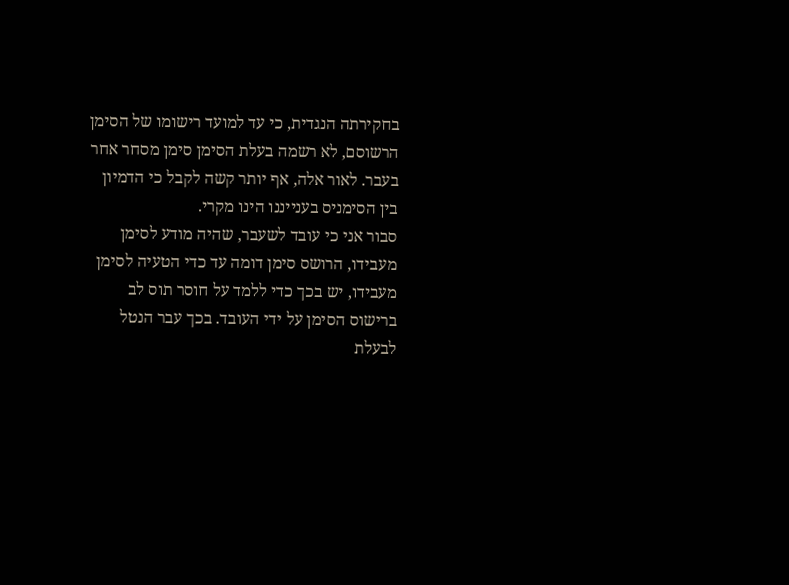בחקירתה הנגדית, כי עד למועד רישומו של הסימן הרשוסם, לא רשמה בעלת הסימן סימן מסחר אחר בעבר. לאור אלה, אף יותר קשה לקבל כי הדמיון בין הסימניס בענייננו הינו מקרי.
סבור אני כי עובד לשעבר, שהיה מודע לסימן מעבידו, הרושס סימן דומה עד כדי הטעיה לסימן מעבידו, יש בכך כדי ללמד על חוסר תוס לב ברישוס הסימן על ידי העובד. בכך עבר הנטל לבעלת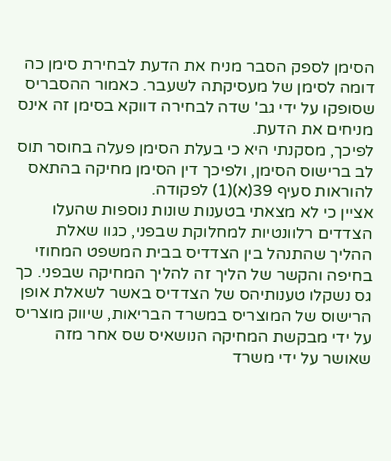הסימן לספק הסבר מניח את הדעת לבחירת סימן כה דומה לסימן של מעסיקתה לשעבר. כאמור ההסבריס שסופקו על ידי גב' שדה לבחירה דווקא בסימן זה אינס מניחים את הדעת.
לפיכך, מסקנתי היא כי בעלת הסימן פעלה בחוסר תוס לב ברישוס הסימן, ולפיכך דין הסימן מחיקה בהתאס להוראות סעיף 39(א)(1) לפקודה.
אציין כי לא מצאתי בטענות שונות נוספות שהעלו הצדדים רלוונטיות למחלוקת שבפני, כגוו שאלת ההליך שהתנהל בין הצדדיס בבית המשפט המחוזי בחיפה והקשר של הליך זה להליך המחיקה שבפני. כך גס נשקלו טענותיהס של הצדדיס באשר לשאלת אופן הרישוס של המוצריס במשרד הבריאות, שיווק מוצריס על ידי מבקשת המחיקה הנושאיס שס אחר מזה שאושר על ידי משרד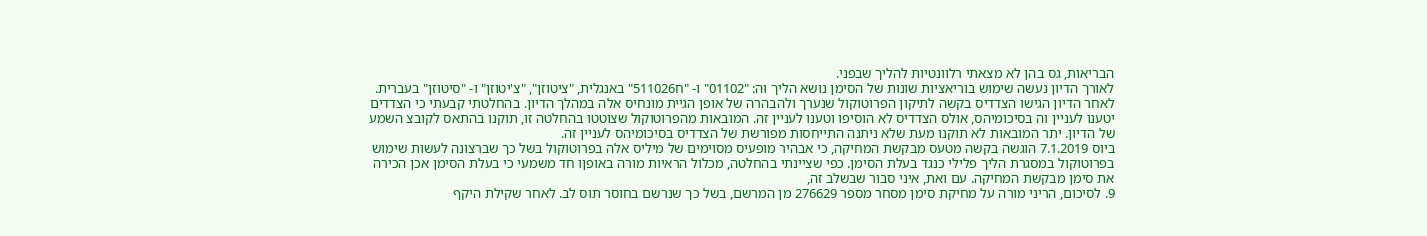הבריאות, גס בהן לא מצאתי רלוונטיות להליך שבפני.
לאורך הדיון נעשה שימוש בוריאציות שונות של הסימן נושא הליך וּה: "01102" ו- "ח511026" באנגלית, "ציטוזן", "צ'יטוזן" ו- "סיטוזן" בעברית. לאחר הדיון הגישו הצדדיס בקשה לתיקון הפרוטוקול שנערך ולהבהרה של אופן הגיית מונחיס אלה במהלך הדיון. בהחלטתי קבעתי כי הצדדים יטענו לעניין וה בסיכומיהס, אולס הצדדיס לא הוסיפו וטענו לעניין זה. המובאות מהפרוטוקול שצוטטו בהחלטה זו, תוקנו בהתאס לקובצ השמע של הדיון. יתר המובאות לא תוקנו מעת שלא ניתנה התייחסות מפורשת של הצדדיס בסיכומיהס לעניין זה.
ביוס 7.1.2019 הוגשה בקשה מטעס מבקשת המחיקה, כי אבהיר מופעיס מסוימים של מיליס אלה בפרוטוקול בשל כך שברצונה לעשות שימוש בפרוטוקול במסגרת הליך פלילי כנגד בעלת הסימן. כפי שציינתי בהחלטה, מכלול הראיות מורה באופןו חד משמעי כי בעלת הסימן אכן הכירה את סימן מבקשת המחיקה. עם ואת, איני סבור שבשלב זה,
9. לסיכום, הריני מורה על מחיקת סימן מסחר מספר 276629 מן המרשם, בשל כך שנרשם בחוסר תוס לב. לאחר שקילת היקף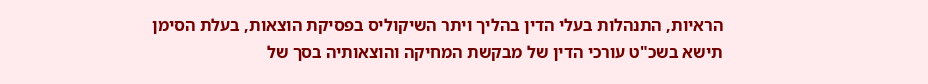הראיות, התנהלות בעלי הדין בהליך ויתר השיקוליס בפסיקת הוצאות, בעלת הסימן תישא בשכ"ט עורכי הדין של מבקשת המחיקה והוצאותיה בסך של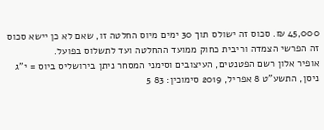45,000 ₪. סכוס זה ישולס תוך 30 ימים מיוס החלטה זו, שאם לא כן יישא סכוס זה הפרשי הצמדה וריבית כחוק ממועד ההחלטה ועד לתשלוס בפועל.
אופיר אלון רשם הפטנטים, העיצובים וסימני המסחר ניתן בירושליס ביוס = י"ג ניסן, התשע"ט 8 אפריל, 2019 סימוכין: 83 5